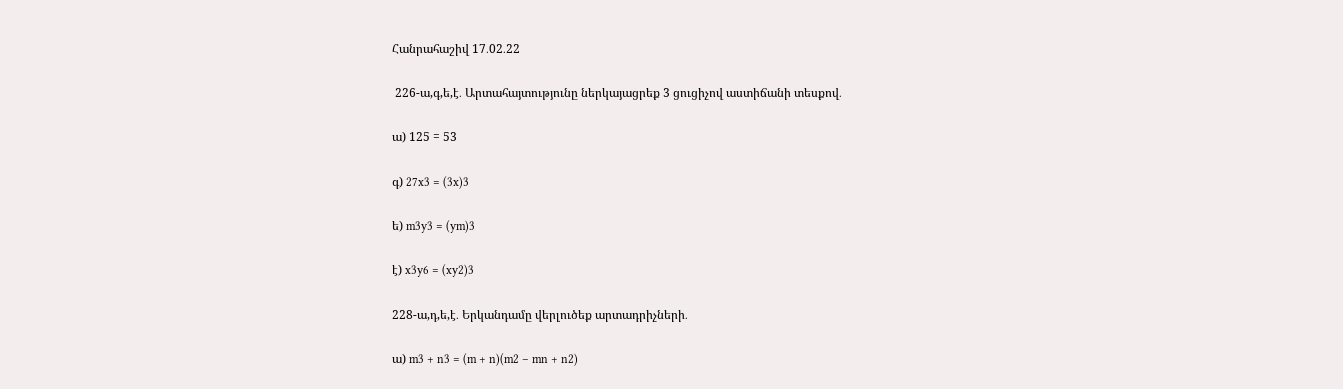Հանրահաշիվ 17․02․22

 226-ա,գ,ե,է․ Արտահայտությունը ներկայացրեք 3 ցուցիչով աստիճանի տեսքով․

ա) 125 = 53

գ) 27x3 = (3x)3

ե) m3y3 = (ym)3

է) x3y6 = (xy2)3

228-ա,դ,ե,է․ Երկանդամը վերլուծեք արտադրիչների․

ա) m3 + n3 = (m + n)(m2 – mn + n2)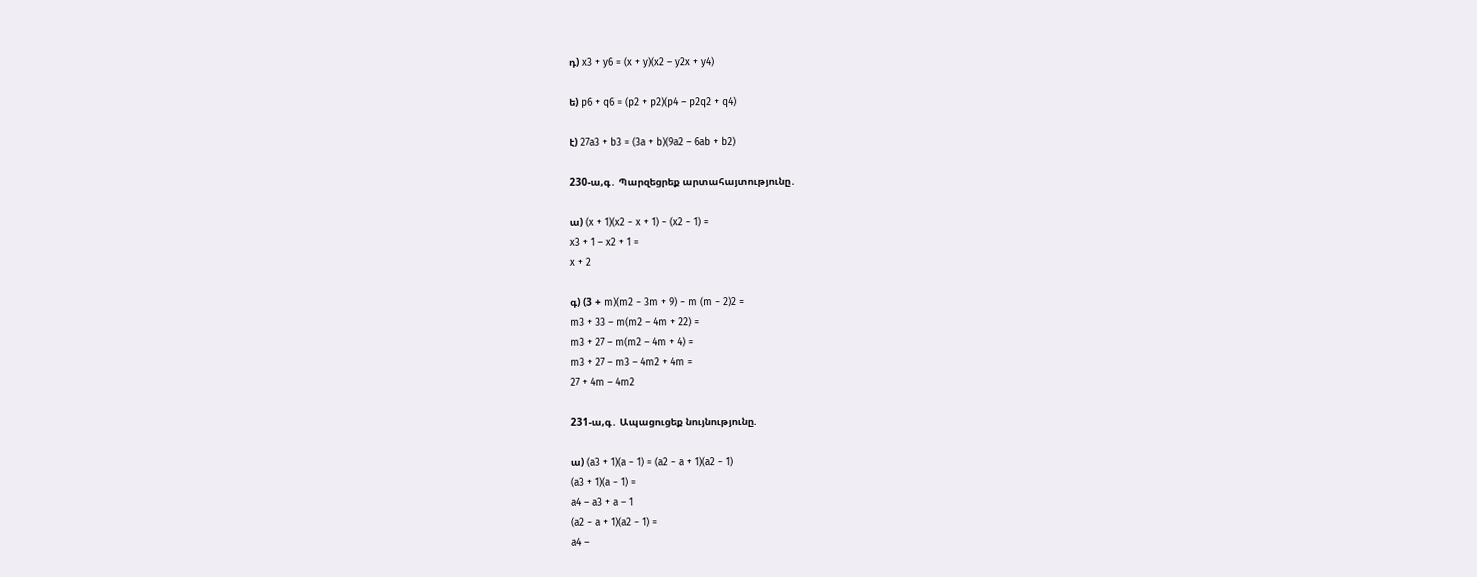դ) x3 + y6 = (x + y)(x2 – y2x + y4)

ե) p6 + q6 = (p2 + p2)(p4 – p2q2 + q4)

է) 27a3 + b3 = (3a + b)(9a2 – 6ab + b2)

230-ա,գ․ Պարզեցրեք արտահայտությունը․

ա) (x + 1)(x2 − x + 1) − (x2 − 1) =
x3 + 1 – x2 + 1 =
x + 2

գ) (3 + m)(m2 − 3m + 9) − m (m − 2)2 =
m3 + 33 – m(m2 – 4m + 22) =
m3 + 27 – m(m2 – 4m + 4) =
m3 + 27 – m3 – 4m2 + 4m =
27 + 4m – 4m2

231-ա,գ․ Ապացուցեք նույնությունը.

ա) (a3 + 1)(a − 1) = (a2 − a + 1)(a2 − 1)
(a3 + 1)(a − 1) =
a4 – a3 + a – 1
(a2 − a + 1)(a2 − 1) =
a4 –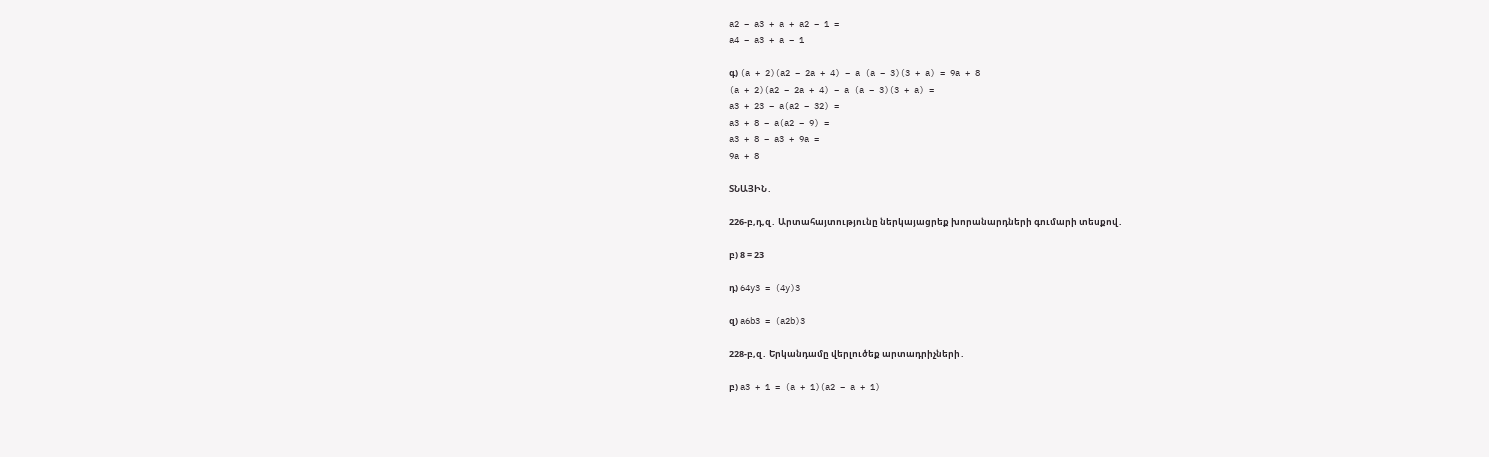a2 – a3 + a + a2 – 1 =
a4 – a3 + a – 1

գ) (a + 2)(a2 − 2a + 4) − a (a − 3)(3 + a) = 9a + 8
(a + 2)(a2 − 2a + 4) − a (a − 3)(3 + a) =
a3 + 23 – a(a2 – 32) =
a3 + 8 – a(a2 – 9) =
a3 + 8 – a3 + 9a =
9a + 8

ՏՆԱՅԻՆ․

226-բ,դ,զ․ Արտահայտությունը ներկայացրեք խորանարդների գումարի տեսքով․

բ) 8 = 23

դ) 64y3 = (4y)3

զ) a6b3 = (a2b)3

228-բ,զ․ Երկանդամը վերլուծեք արտադրիչների․

բ) a3 + 1 = (a + 1)(a2 – a + 1)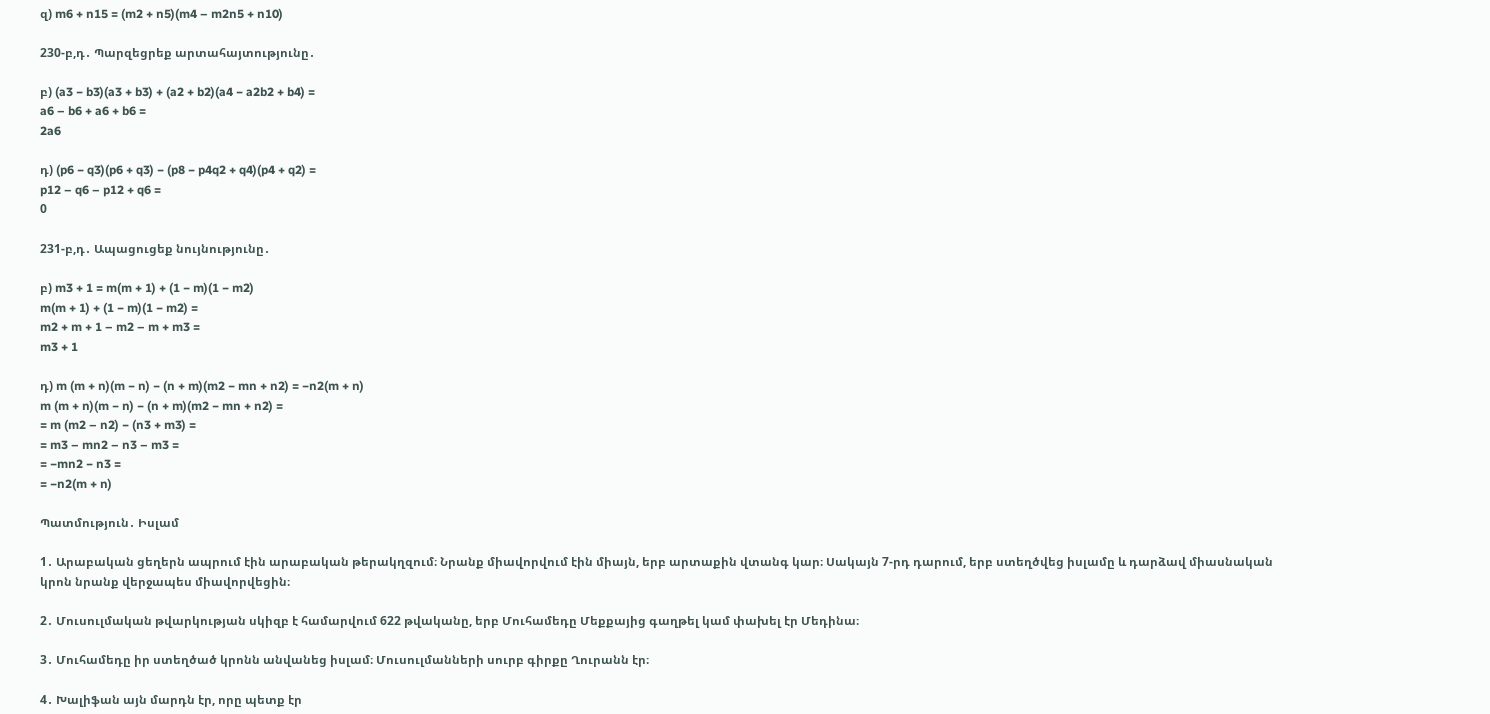զ) m6 + n15 = (m2 + n5)(m4 – m2n5 + n10)

230-բ,դ․ Պարզեցրեք արտահայտությունը․

բ) (a3 − b3)(a3 + b3) + (a2 + b2)(a4 − a2b2 + b4) =
a6 – b6 + a6 + b6 =
2a6

դ) (p6 − q3)(p6 + q3) − (p8 − p4q2 + q4)(p4 + q2) =
p12 – q6 – p12 + q6 =
0

231-բ,դ․ Ապացուցեք նույնությունը․

բ) m3 + 1 = m(m + 1) + (1 − m)(1 − m2)
m(m + 1) + (1 − m)(1 − m2) =
m2 + m + 1 – m2 – m + m3 =
m3 + 1

դ) m (m + n)(m − n) − (n + m)(m2 − mn + n2) = −n2(m + n)
m (m + n)(m − n) − (n + m)(m2 − mn + n2) =
= m (m2 – n2) − (n3 + m3) =
= m3 – mn2 – n3 – m3 =
= −mn2 − n3 =
= −n2(m + n)

Պատմություն․ Իսլամ

1․ Արաբական ցեղերն ապրում էին արաբական թերակղզում։ Նրանք միավորվում էին միայն, երբ արտաքին վտանգ կար։ Սակայն 7-րդ դարում, երբ ստեղծվեց իսլամը և դարձավ միասնական կրոն նրանք վերջապես միավորվեցին։

2․ Մուսուլմական թվարկության սկիզբ է համարվում 622 թվականը, երբ Մուհամեդը Մեքքայից գաղթել կամ փախել էր Մեդինա։

3․ Մուհամեդը իր ստեղծած կրոնն անվանեց իսլամ։ Մուսուլմանների սուրբ գիրքը Ղուրանն էր։

4․ Խալիֆան այն մարդն էր, որը պետք էր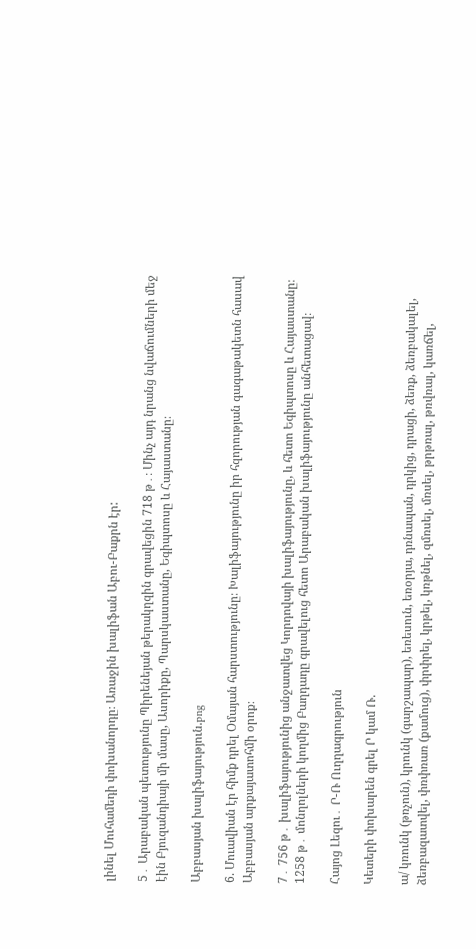լինել Մուհամեդի փոխանորդը։ Առաջին խալիֆան Աբու-Բաքրն էր:

5․ Արաբական պետությունը Պիրենեյան թերակղզին գրավեցին 718 թ․։ Մինչ այդ նրանց նվաճումների մեջ էին Բյուզանդիայի մի մասը, Ասորիքը, Պարսկաստանը, Եգիպտոսը և Հայաստանը։

Աբբասյան խալիֆայություն.png

6. Մուավիան էր հիմք դրել Օմայան հարստությունը։ Խալիֆայությունը իր հզորության գագաթակետն հասավ Աբբասյան արքայատոհմի օրոք։

7․ 756 թ․ խալիֆայությունից անջատվեց Կորդովայի խալիֆայությունը, և հետո Եգիպտոսը և Հայաստանը։ 1258 թ․ մոնղոլների կողմից Բաղդադը գրավելուց հետո Արաբական խալիֆայությունը անհետացավ։

Հայոց Լեզու․ Ր-Ռ Ուղղագրություն

Կետերի փոխարեն գրել Ր կամ Ռ.

ա/ կռունկ (թռչուն), կրունկ (գարշապար), եռեսուն, եռօրյա, դռնապան, դրկից, դրացի, ձեռք, ձեռբակալել, ձեռբազատվել, փռփռառ (քամուց), փրփրել, կրթել, կռթնել, զմռսել, մռսել, թրթռալ, թռվռալ, կառճել,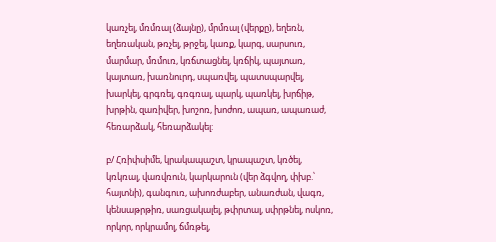կառչել, մռմռալ (ձայնը), մրմռալ (վերքը), եղեռն, եղեռական, թռչել, թրջել, կառք, կարգ, սարսուռ, մարմար, մռմուռ, կռճտացնել, կռճիկ, պայտառ, կայտառ, խառնուրդ, սպառվել, պատսպարվել, խարկել, գրգռել, գռգռալ, պարկ, պառկել, խրճիթ, խրթին, զառիվեր, խոշոռ, խոժոռ, ապառ, ապառաժ, հեռարձակ, հեռարձակել:

բ/ Հռիփսիմե, կրակապաշտ, կրապաշտ, կռծել, կռկռալ, վառվռուն, կարկարուն (վեր ձգվող, փխբ.՝ հայտնի), գանգուռ, ախոռժաբեր, անառժան, վագռ, կենսաթրթիռ, սառցակալել, թփրտալ, սփրթնել, ոսկոռ, որկոր, որկրամոլ, ճմռթել,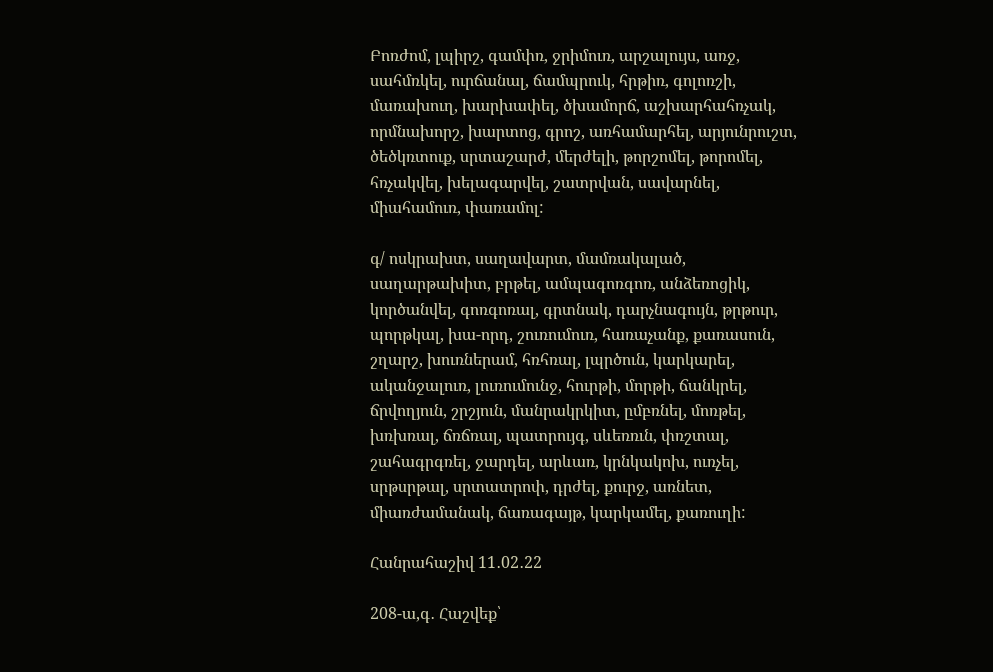Բոռժոմ, լպիրշ, գամփռ, ջրիմուռ, արշալույս, առջ, սահմռկել, ուրճանալ, ճամպրուկ, հրթիռ, գոլոռշի, մառախուղ, խարխափել, ծխամորճ, աշխարհահռչակ, որմնախորշ, խարտոց, գրոշ, առհամարհել, արյունրուշտ, ծեծկռտուք, սրտաշարժ, մերժելի, թորշոմել, թորոմել, հռչակվել, խելագարվել, շատրվան, սավարնել, միահամուռ, փառամոլ:

գ/ ոսկրախտ, սաղավարտ, մամռակալած, սաղարթախիտ, բրթել, ամպագոռգոռ, անձեռոցիկ, կործանվել, գոռգոռալ, գրտնակ, դարչնագույն, թրթուր, պորթկալ, խա-որդ, շուռումուռ, հառաչանք, քառասուն, շղարշ, խուռներամ, հռհռալ, լպրծուն, կարկարել, ականջալուռ, լուռումունջ, հուրթի, մորթի, ճանկրել, ճրվողյուն, շրշյուն, մանրակրկիտ, ըմբռնել, մոռթել, խռխռալ, ճռճռալ, պատրույգ, սևեռռւն, փռշտալ, շահագրգռել, ջարդել, արևառ, կրնկակոխ, ուռչել, սրթսրթալ, սրտատրոփ, դրժել, քուրջ, առնետ, միառժամանակ, ճառագայթ, կարկամել, քառուղի:

Հանրահաշիվ 11․02․22

208-ա,գ․ Հաշվեք՝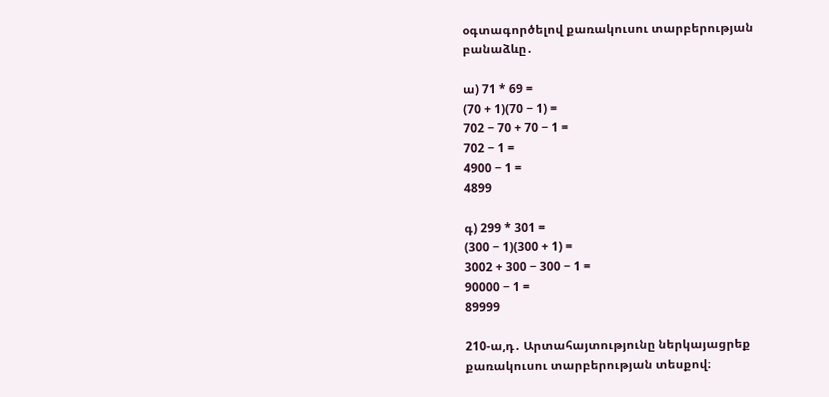օգտագործելով քառակուսու տարբերության բանաձևը․

ա) 71 * 69 =
(70 + 1)(70 − 1) =
702 − 70 + 70 − 1 =
702 − 1 =
4900 − 1 =
4899

գ) 299 * 301 =
(300 − 1)(300 + 1) =
3002 + 300 − 300 − 1 =
90000 − 1 =
89999

210-ա,դ․ Արտահայտությունը ներկայացրեք քառակուսու տարբերության տեսքով։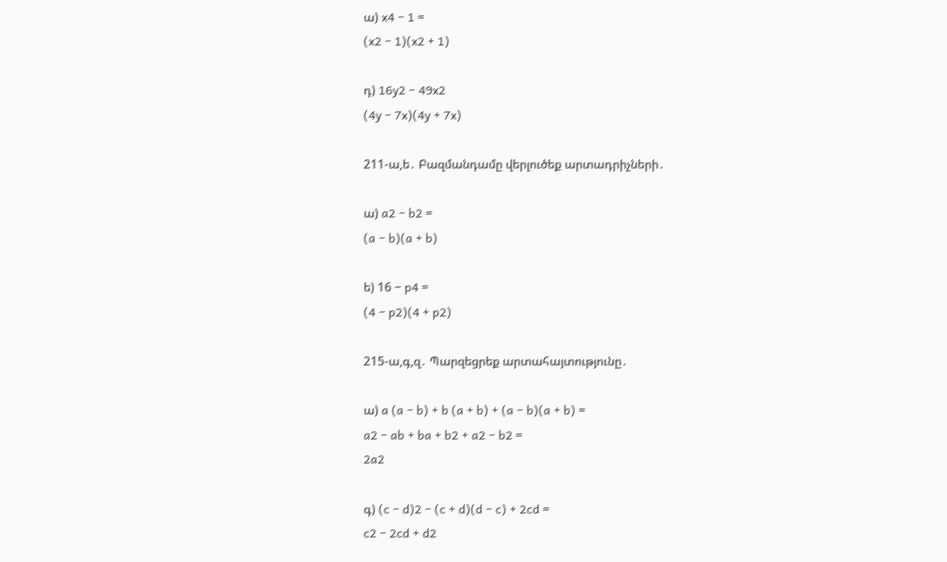ա) x4 − 1 =
(x2 − 1)(x2 + 1)

դ) 16y2 − 49x2
(4y − 7x)(4y + 7x)

211-ա,ե․ Բազմանդամը վերլուծեք արտադրիչների․

ա) a2 − b2 =
(a − b)(a + b)

ե) 16 − p4 =
(4 − p2)(4 + p2)

215-ա,գ,զ․ Պարզեցրեք արտահայտությունը․

ա) a (a − b) + b (a + b) + (a − b)(a + b) =
a2 − ab + ba + b2 + a2 − b2 =
2a2

գ) (c − d)2 − (c + d)(d − c) + 2cd =
c2 − 2cd + d2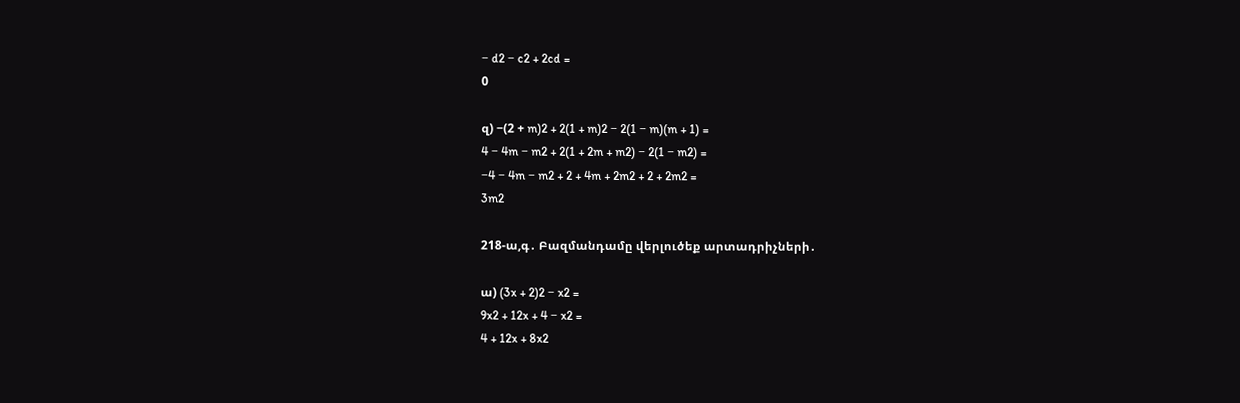− d2 − c2 + 2cd =
0

զ) −(2 + m)2 + 2(1 + m)2 − 2(1 − m)(m + 1) =
4 − 4m − m2 + 2(1 + 2m + m2) − 2(1 − m2) =
−4 − 4m − m2 + 2 + 4m + 2m2 + 2 + 2m2 =
3m2

218-ա,գ․ Բազմանդամը վերլուծեք արտադրիչների․

ա) (3x + 2)2 − x2 =
9x2 + 12x + 4 − x2 =
4 + 12x + 8x2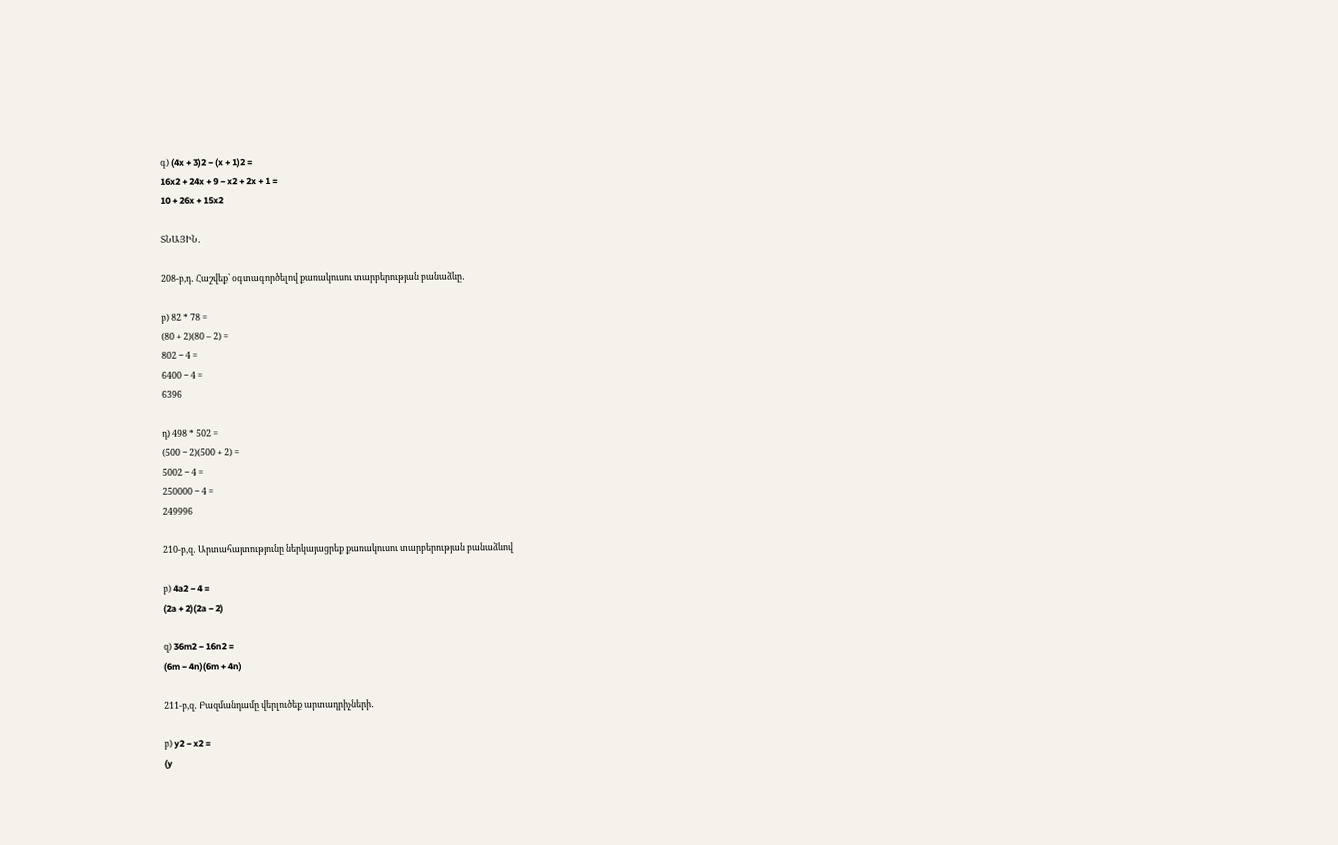գ) (4x + 3)2 − (x + 1)2 =
16x2 + 24x + 9 − x2 + 2x + 1 =
10 + 26x + 15x2

ՏՆԱՅԻՆ․

208-բ,դ․ Հաշվեք՝ օգտագործելով քառակուսու տարբերության բանաձևը․

բ) 82 * 78 =
(80 + 2)(80 – 2) =
802 − 4 =
6400 − 4 =
6396

դ) 498 * 502 =
(500 − 2)(500 + 2) =
5002 − 4 =
250000 − 4 =
249996

210-բ,զ․ Արտահայտությունը ներկայացրեք քառակուսու տարբերության բանաձևով

բ) 4a2 − 4 =
(2a + 2)(2a − 2)

զ) 36m2 − 16n2 =
(6m − 4n)(6m + 4n)

211-բ,զ․ Բազմանդամը վերլուծեք արտադրիչների․

բ) y2 − x2 =
(y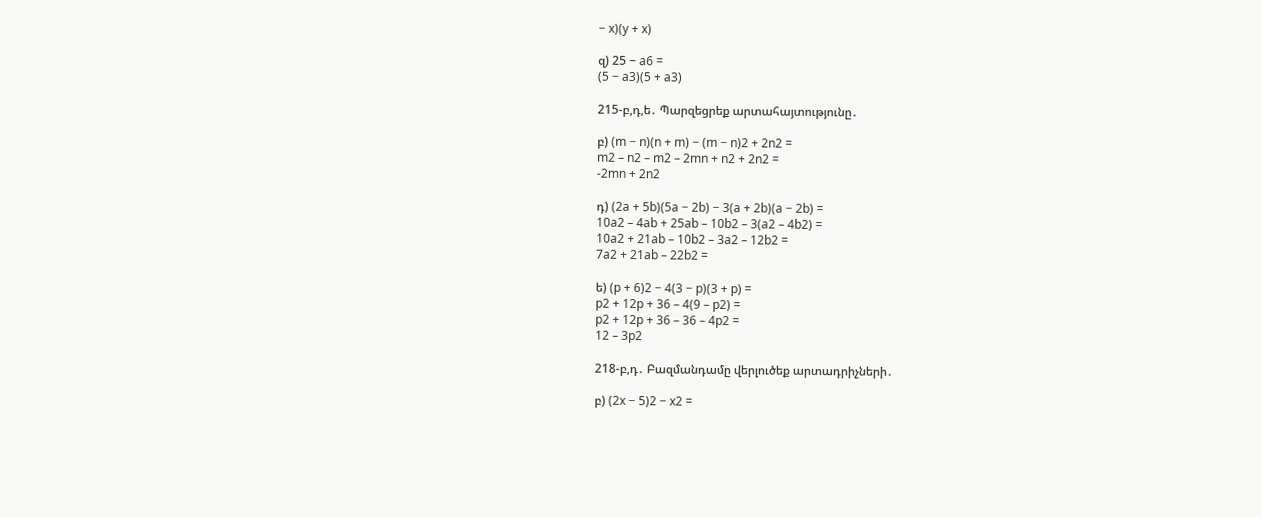− x)(y + x)

զ) 25 − a6 =
(5 − a3)(5 + a3)

215-բ,դ,ե․ Պարզեցրեք արտահայտությունը․

բ) (m − n)(n + m) − (m − n)2 + 2n2 =
m2 – n2 – m2 – 2mn + n2 + 2n2 =
-2mn + 2n2

դ) (2a + 5b)(5a − 2b) − 3(a + 2b)(a − 2b) =
10a2 – 4ab + 25ab – 10b2 – 3(a2 – 4b2) =
10a2 + 21ab – 10b2 – 3a2 – 12b2 =
7a2 + 21ab – 22b2 =

ե) (p + 6)2 − 4(3 − p)(3 + p) =
p2 + 12p + 36 – 4(9 – p2) =
p2 + 12p + 36 – 36 – 4p2 =
12 – 3p2

218-բ,դ․ Բազմանդամը վերլուծեք արտադրիչների․

բ) (2x − 5)2 − x2 =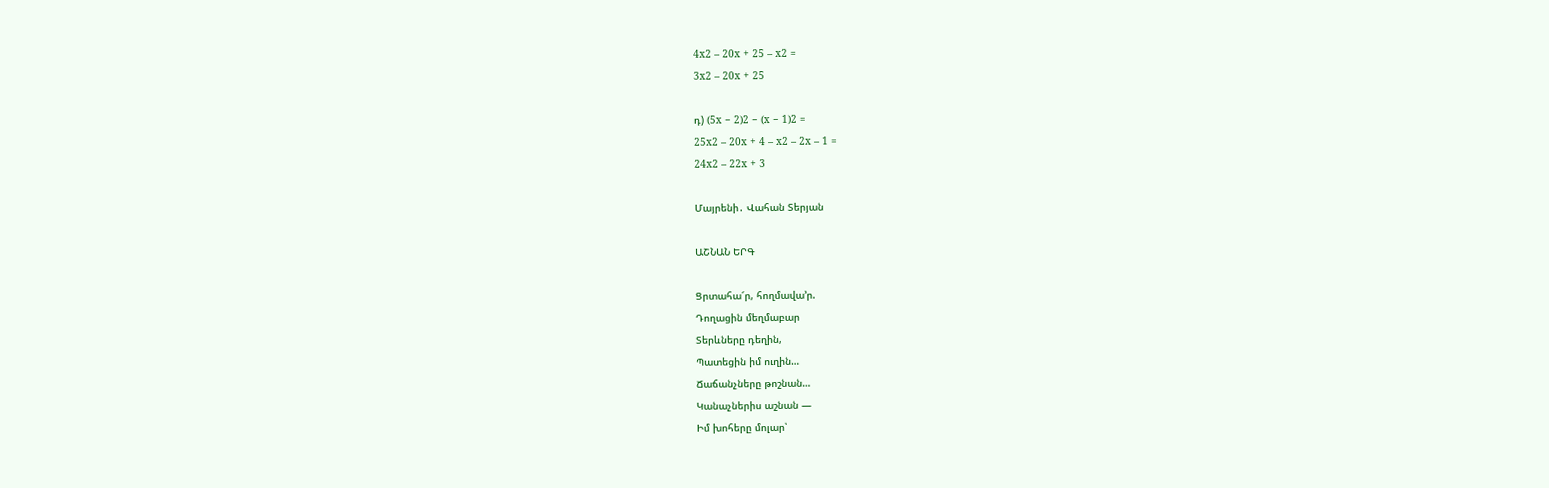4x2 – 20x + 25 – x2 =
3x2 – 20x + 25

դ) (5x − 2)2 − (x − 1)2 =
25x2 – 20x + 4 – x2 – 2x – 1 =
24x2 – 22x + 3

Մայրենի․ Վահան Տերյան

ԱՇՆԱՆ ԵՐԳ

Ցրտահա՜ր, հողմավա՚ր.
Դողացին մեղմաբար
Տերևները դեղին,
Պատեցին իմ ուղին…
Ճաճանչները թոշնան…
Կանաչներիս աշնան —
Իմ խոհերը մոլար՝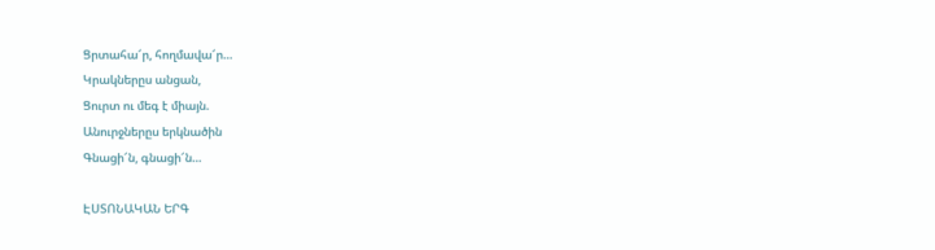Ցրտահա՜ր, հողմավա՜ր…
Կրակներըս անցան,
Ցուրտ ու մեգ է միայն.
Անուրջներըս երկնածին
Գնացի՜ն, գնացի՜ն…

ԷՍՏՈՆԱԿԱՆ ԵՐԳ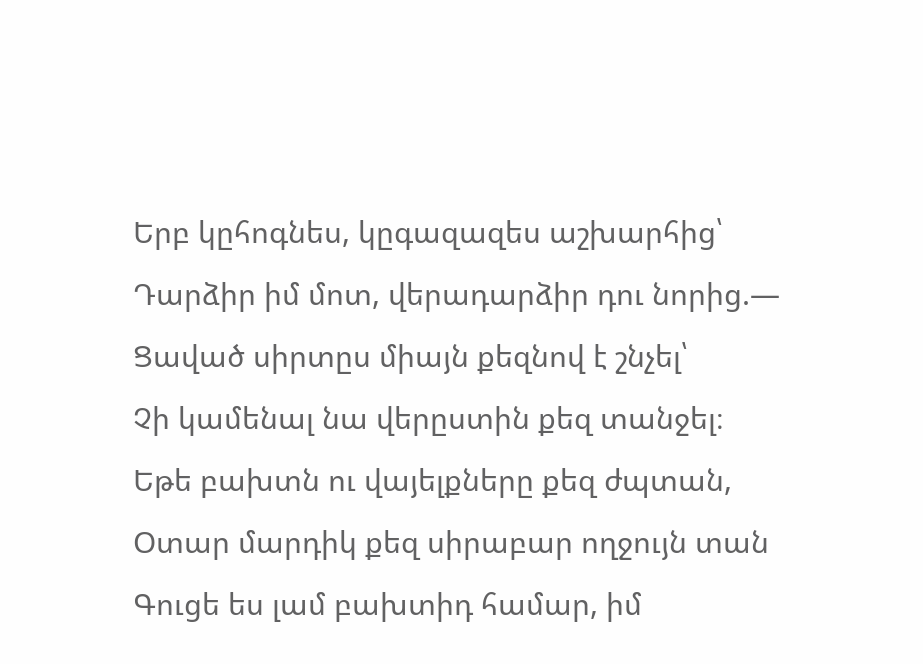Երբ կըհոգնես, կըգազազես աշխարհից՝
Դարձիր իմ մոտ, վերադարձիր դու նորից.—
Ցաված սիրտըս միայն քեզնով է շնչել՝
Չի կամենալ նա վերըստին քեզ տանջել։
Եթե բախտն ու վայելքները քեզ ժպտան,
Օտար մարդիկ քեզ սիրաբար ողջույն տան
Գուցե ես լամ բախտիդ համար, իմ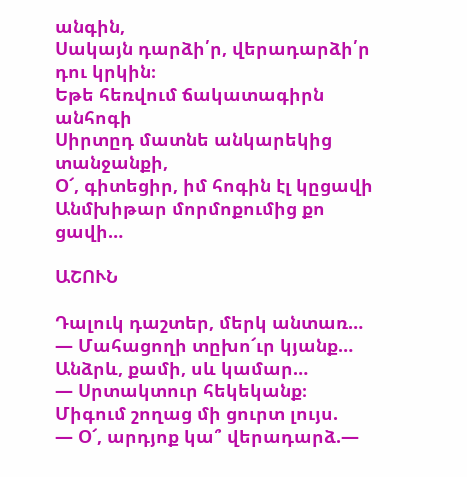անգին,
Սակայն դարձի՛ր, վերադարձի՛ր դու կրկին։
Եթե հեռվում ճակատագիրն անհոգի
Սիրտըդ մատնե անկարեկից տանջանքի,
Օ՜, գիտեցիր, իմ հոգին էլ կըցավի
Անմխիթար մորմոքումից քո ցավի…

ԱՇՈՒՆ

Դալուկ դաշտեր, մերկ անտառ…
— Մահացողի տըխո՜ւր կյանք…
Անձրև, քամի, սև կամար…
— Սրտակտուր հեկեկանք։
Միգում շողաց մի ցուրտ լույս.
— Օ՜, արդյոք կա՞ վերադարձ.—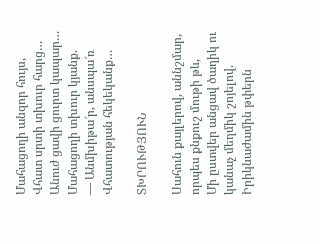Մահացողի անզոր հույս,
Վհատ սրտի տխուր հարց…
Անուժ ցավի ցուրտ կապար…
Մահացողի տխուր կյանք.
— Անմխիթա՜ր, անսպա՜ռ
Վհատության հեկեկանք…

ՏԽՐՈՒԹՅՈՒՆ

Սահուն քայլերով, աննշմար, որպես քնքուշ մութի թև,
Մի ըստվեր անցավ ծաղիկ ու կանաչ մեղմիկ շոյելով.
Իրիկնաժամին թփերն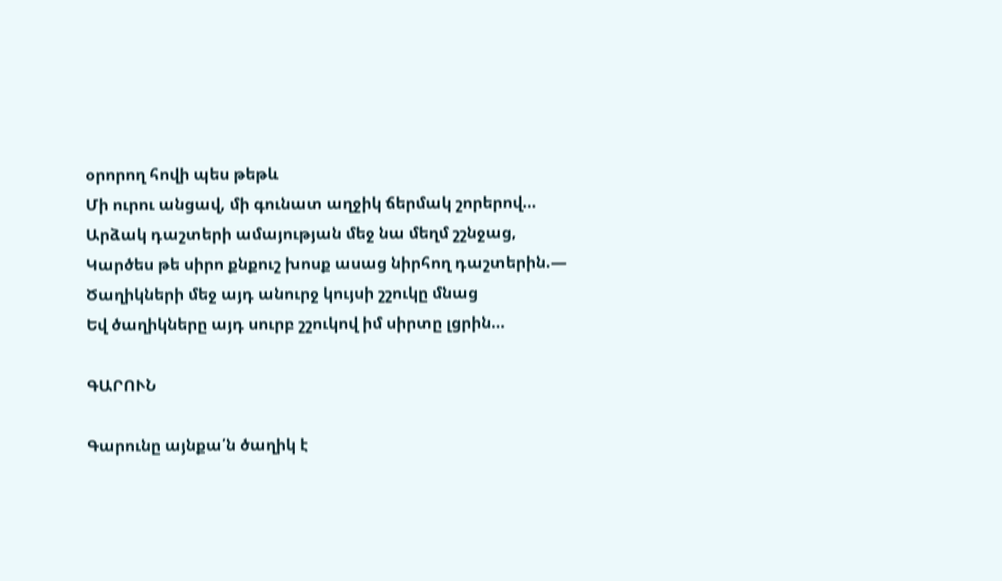օրորող հովի պես թեթև
Մի ուրու անցավ, մի գունատ աղջիկ ճերմակ շորերով…
Արձակ դաշտերի ամայության մեջ նա մեղմ շշնջաց,
Կարծես թե սիրո քնքուշ խոսք ասաց նիրհող դաշտերին.—
Ծաղիկների մեջ այդ անուրջ կույսի շշուկը մնաց
Եվ ծաղիկները այդ սուրբ շշուկով իմ սիրտը լցրին…

ԳԱՐՈՒՆ

Գարունը այնքա՛ն ծաղիկ է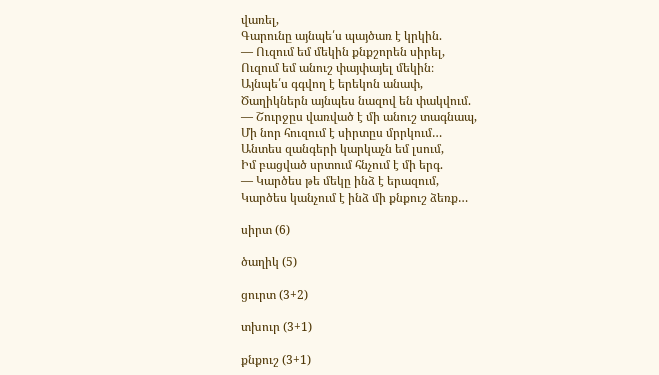վառել,
Գարունը այնպե՛ս պայծառ է կրկին.
— Ուզում եմ մեկին քնքշորեն սիրել,
Ուզում եմ անուշ փայփայել մեկին։
Այնպե՛ս գգվող է երեկոն անափ,
Ծաղիկներն այնպես նազով են փակվում.
— Շուրջըս վառված է մի անուշ տագնապ,
Մի նոր հուզում է սիրտըս մրրկում…
Անտես զանգերի կարկաչն եմ լսում,
Իմ բացված սրտում հնչում է մի երգ.
— Կարծես թե մեկը ինձ է երազում,
Կարծես կանչում է ինձ մի քնքուշ ձեռք…

սիրտ (6)

ծաղիկ (5)

ցուրտ (3+2)

տխուր (3+1)

քնքուշ (3+1)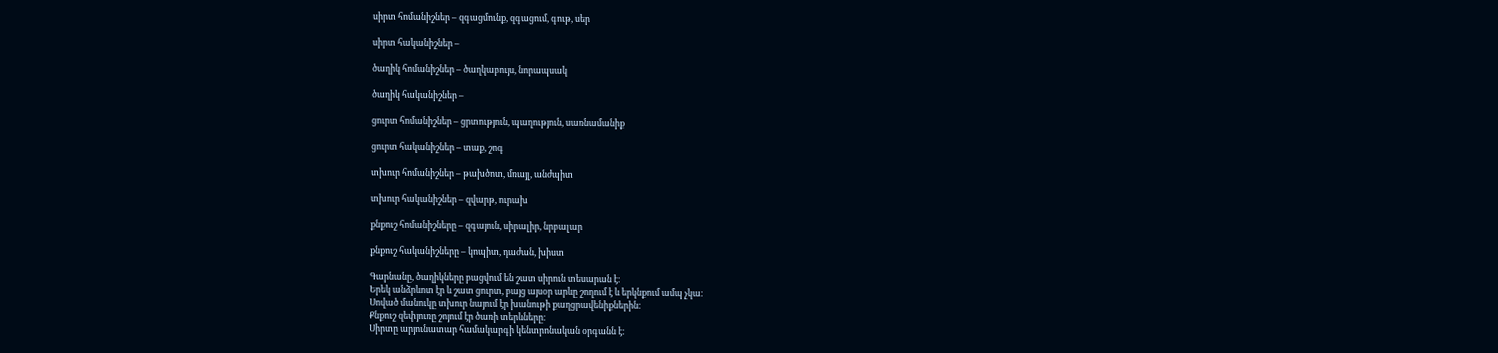սիրտ հոմանիշներ – զգացմունք, զգացում, գութ, սեր

սիրտ հականիշներ –

ծաղիկ հոմանիշներ – ծաղկաբույս, նորապսակ

ծաղիկ հականիշներ –

ցուրտ հոմանիշներ – ցրտություն, պաղություն, սառնամանիք

ցուրտ հականիշներ – տաք, շոգ

տխուր հոմանիշներ – թախծոտ, մռայլ, անժպիտ

տխուր հականիշներ – զվարթ, ուրախ

քնքուշ հոմանիշները – զգայուն, սիրալիր, նրբալար

քնքուշ հականիշները – կոպիտ, դաժան, խիստ

Գարնանը, ծաղիկները բացվում են շատ սիրուն տեսարան է։
Երեկ անձրևոտ էր և շատ ցուրտ, բայց այսօր արևը շողում է և երկնքում ամպ չկա։
Սոված մանուկը տխուր նայում էր խանութի քաղցրավենիքներին։
Քնքուշ զեփյուռը շոյում էր ծառի տերևները։
Սիրտը արյունատար համակարգի կենտրոնական օրգանն է։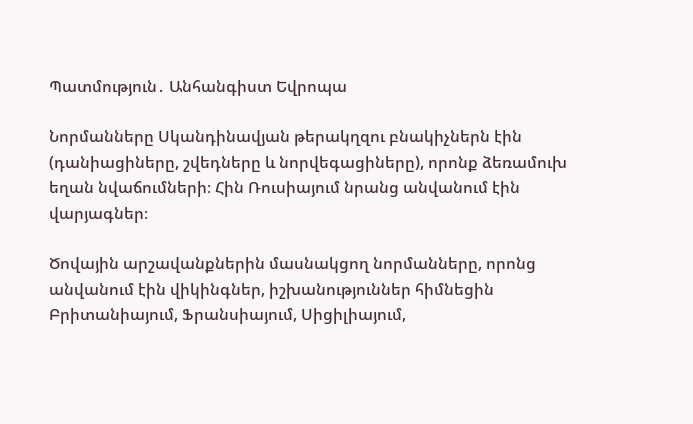Պատմություն․ Անհանգիստ Եվրոպա

Նորմանները Սկանդինավյան թերակղզու բնակիչներն էին (դանիացիները, շվեդները և նորվեգացիները), որոնք ձեռամուխ եղան նվաճումների։ Հին Ռուսիայում նրանց անվանում էին վարյագներ։

Ծովային արշավանքներին մասնակցող նորմանները, որոնց անվանում էին վիկինգներ, իշխանություններ հիմնեցին Բրիտանիայում, Ֆրանսիայում, Սիցիլիայում,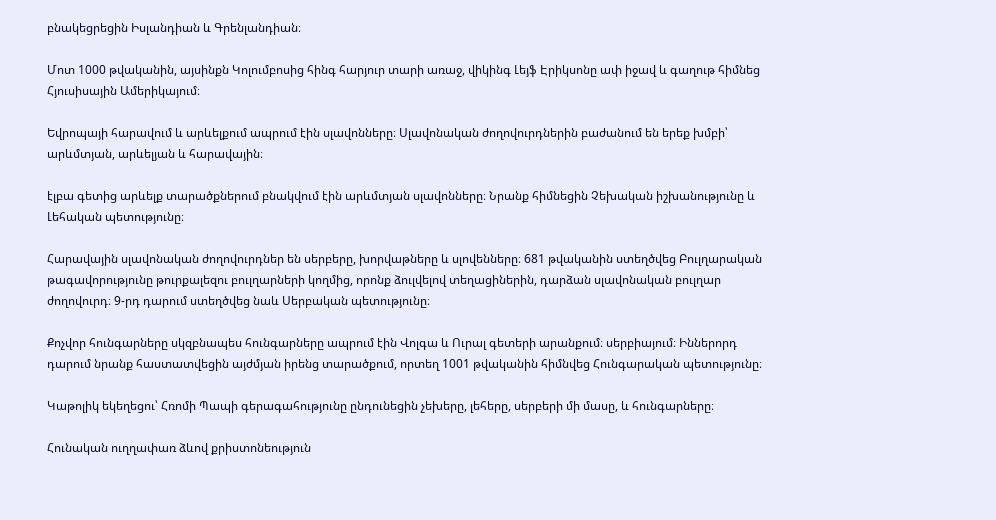բնակեցրեցին Իսլանդիան և Գրենլանդիան։

Մոտ 1000 թվականին, այսինքն Կոլումբոսից հինգ հարյուր տարի առաջ, վիկինգ Լեյֆ Էրիկսոնը ափ իջավ և գաղութ հիմնեց Հյուսիսային Ամերիկայում։

Եվրոպայի հարավում և արևելքում ապրում էին սլավոնները։ Սլավոնական ժողովուրդներին բաժանում են երեք խմբի՝ արևմտյան, արևելյան և հարավային։

էլբա գետից արևելք տարածքներում բնակվում էին արևմտյան սլավոնները։ Նրանք հիմնեցին Չեխական իշխանությունը և Լեհական պետությունը։

Հարավային սլավոնական ժողովուրդներ են սերբերը, խորվաթները և սլովենները։ 681 թվականին ստեղծվեց Բուլղարական թագավորությունը թուրքալեզու բուլղարների կողմից, որոնք ձուլվելով տեղացիներին, դարձան սլավոնական բուլղար ժողովուրդ։ 9-րդ դարում ստեղծվեց նաև Սերբական պետությունը։

Քոչվոր հունգարները սկզբնապես հունգարները ապրում էին Վոլգա և Ուրալ գետերի արանքում։ սերբիայում։ Իններորդ դարում նրանք հաստատվեցին այժմյան իրենց տարածքում, որտեղ 1001 թվականին հիմնվեց Հունգարական պետությունը։

Կաթոլիկ եկեղեցու՝ Հռոմի Պապի գերագահությունը ընդունեցին չեխերը, լեհերը, սերբերի մի մասը, և հունգարները։

Հունական ուղղափառ ձևով քրիստոնեություն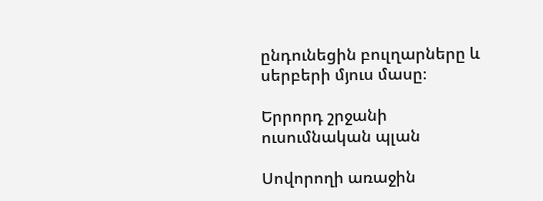ընդունեցին բուլղարները և սերբերի մյուս մասը։

Երրորդ շրջանի ուսումնական պլան

Սովորողի առաջին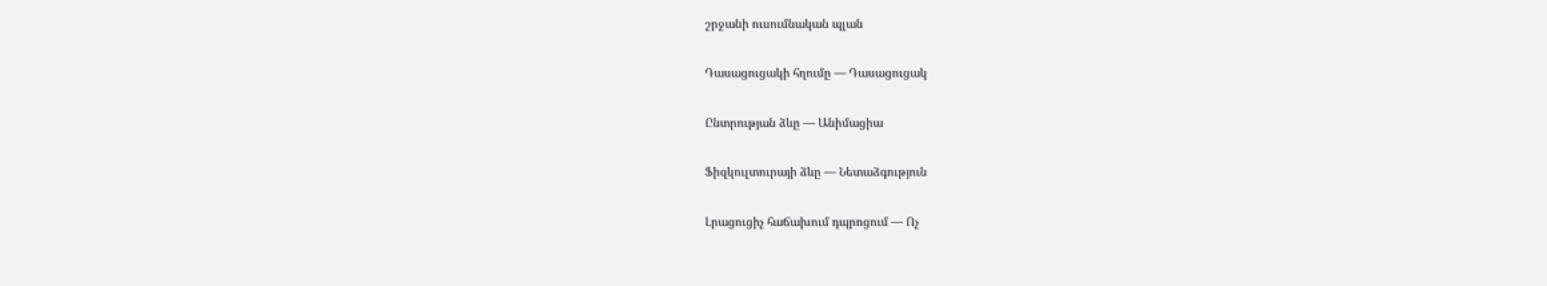շրջանի ուսումնական պլան

Դասացուցակի հղումը — Դասացուցակ

Ընտրության ձևը — Անիմացիա

Ֆիզկուլտուրայի ձևը — Նետաձգություն

Լրացուցիչ հաճախում դպրոցում — Ոչ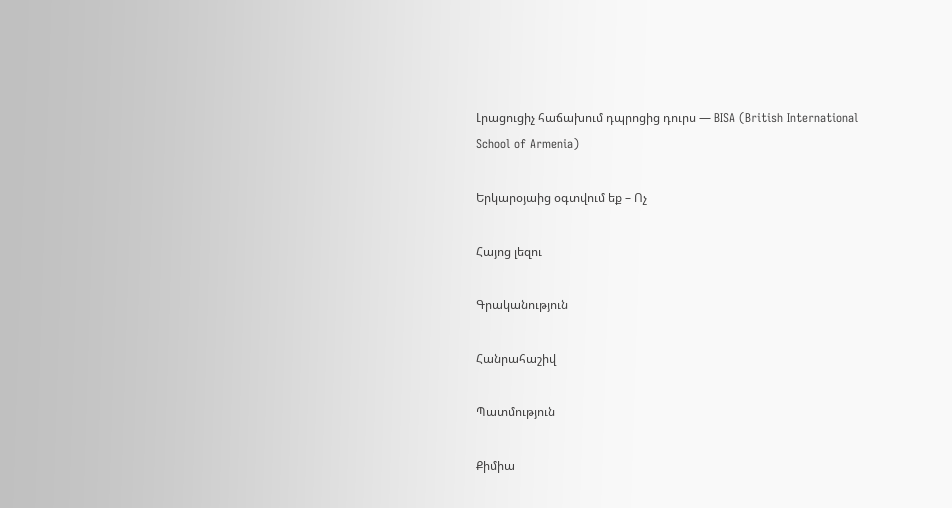Լրացուցիչ հաճախում դպրոցից դուրս — BISA (British International School of Armenia)

Երկարօյաից օգտվում եք – Ոչ

Հայոց լեզու

Գրականություն

Հանրահաշիվ

Պատմություն

Քիմիա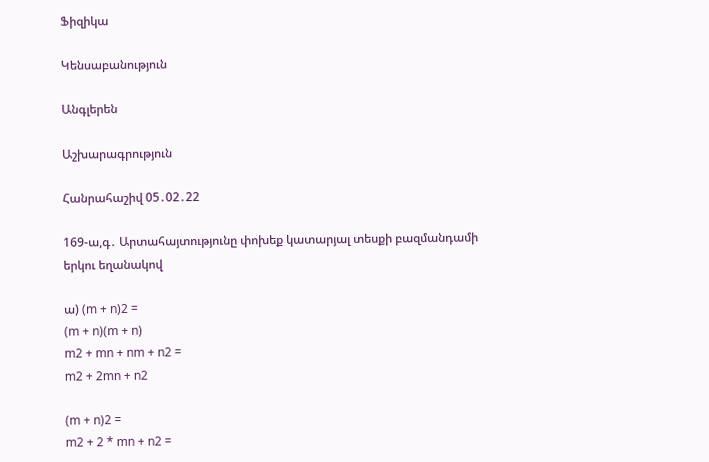Ֆիզիկա

Կենսաբանություն

Անգլերեն

Աշխարագրություն

Հանրահաշիվ 05․02․22

169-ա,գ․ Արտահայտությունը փոխեք կատարյալ տեսքի բազմանդամի երկու եղանակով

ա) (m + n)2 =
(m + n)(m + n)
m2 + mn + nm + n2 =
m2 + 2mn + n2

(m + n)2 =
m2 + 2 * mn + n2 =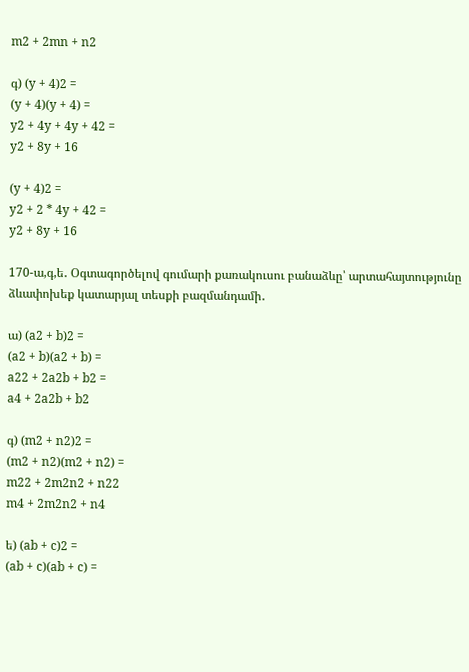m2 + 2mn + n2

գ) (y + 4)2 =
(y + 4)(y + 4) =
y2 + 4y + 4y + 42 =
y2 + 8y + 16

(y + 4)2 =
y2 + 2 * 4y + 42 =
y2 + 8y + 16

170-ա,գ,ե․ Օգտագործելով գումարի քառակուսու բանաձևը՝ արտահայտությունը ձևափոխեք կատարյալ տեսքի բազմանդամի․

ա) (a2 + b)2 =
(a2 + b)(a2 + b) =
a22 + 2a2b + b2 =
a4 + 2a2b + b2

գ) (m2 + n2)2 =
(m2 + n2)(m2 + n2) =
m22 + 2m2n2 + n22
m4 + 2m2n2 + n4

ե) (ab + c)2 =
(ab + c)(ab + c) =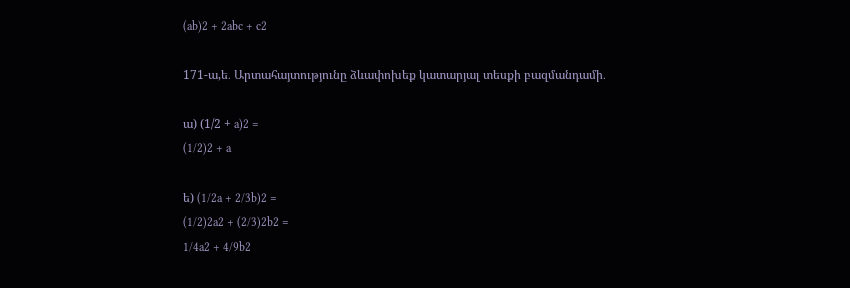(ab)2 + 2abc + c2

171-ա,ե․ Արտահայտությունը ձևափոխեք կատարյալ տեսքի բազմանդամի․

ա) (1/2 + a)2 =
(1/2)2 + a

ե) (1/2a + 2/3b)2 =
(1/2)2a2 + (2/3)2b2 =
1/4a2 + 4/9b2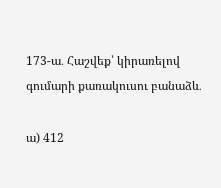173-ա․ Հաշվեք՝ կիրառելով գումարի քառակուսու բանաձև․

ա) 412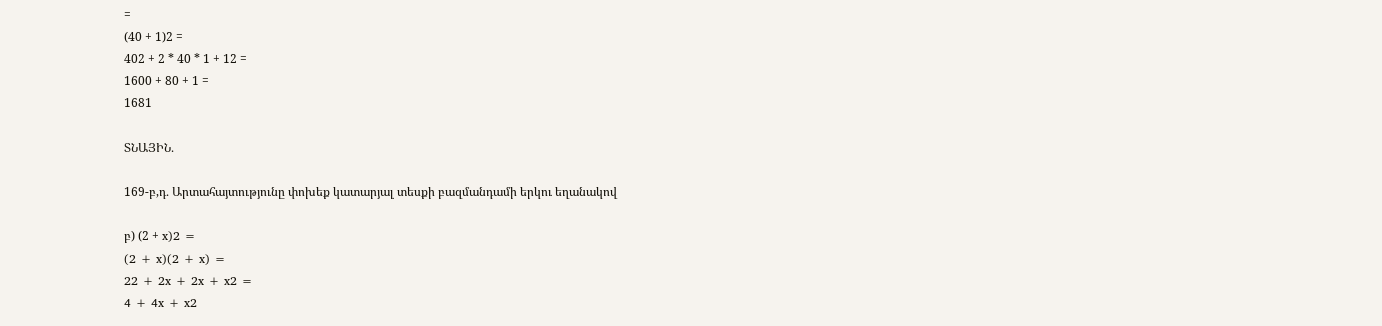=
(40 + 1)2 =
402 + 2 * 40 * 1 + 12 =
1600 + 80 + 1 =
1681

ՏՆԱՅԻՆ․

169-բ,դ․ Արտահայտությունը փոխեք կատարյալ տեսքի բազմանդամի երկու եղանակով

բ) (2 + x)2 =
(2 + x)(2 + x) =
22 + 2x + 2x + x2 =
4 + 4x + x2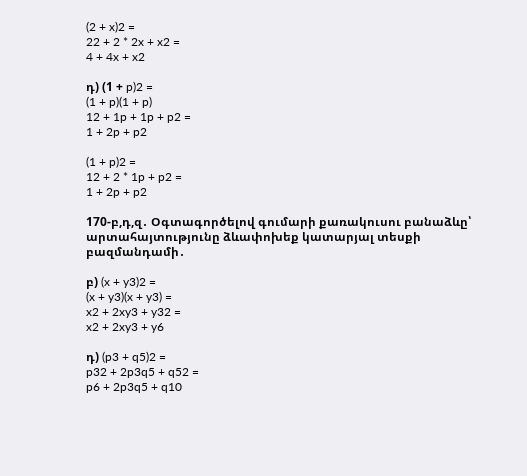(2 + x)2 =
22 + 2 * 2x + x2 =
4 + 4x + x2

դ) (1 + p)2 =
(1 + p)(1 + p)
12 + 1p + 1p + p2 =
1 + 2p + p2

(1 + p)2 =
12 + 2 * 1p + p2 =
1 + 2p + p2

170-բ,դ,զ․ Օգտագործելով գումարի քառակուսու բանաձևը՝ արտահայտությունը ձևափոխեք կատարյալ տեսքի բազմանդամի․

բ) (x + y3)2 =
(x + y3)(x + y3) =
x2 + 2xy3 + y32 =
x2 + 2xy3 + y6

դ) (p3 + q5)2 =
p32 + 2p3q5 + q52 =
p6 + 2p3q5 + q10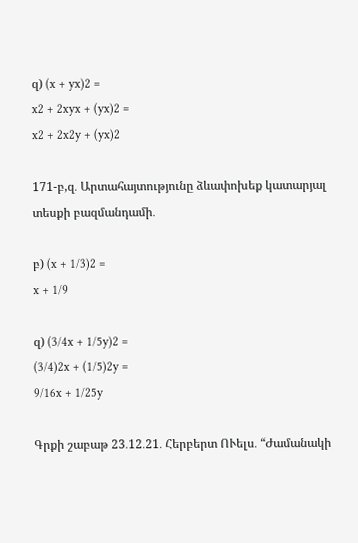զ) (x + yx)2 =
x2 + 2xyx + (yx)2 =
x2 + 2x2y + (yx)2

171-բ,զ․ Արտահայտությունը ձևափոխեք կատարյալ տեսքի բազմանդամի․

բ) (x + 1/3)2 =
x + 1/9

զ) (3/4x + 1/5y)2 =
(3/4)2x + (1/5)2y =
9/16x + 1/25y

Գրքի շաբաթ 23․12․21․ Հերբերտ ՈՒելս․ “Ժամանակի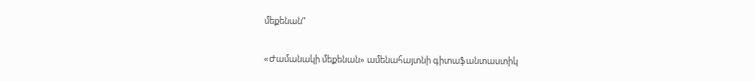մեքենան”

«Ժամանակի մեքենան» ամենահայտնի գիտաֆանտաստիկ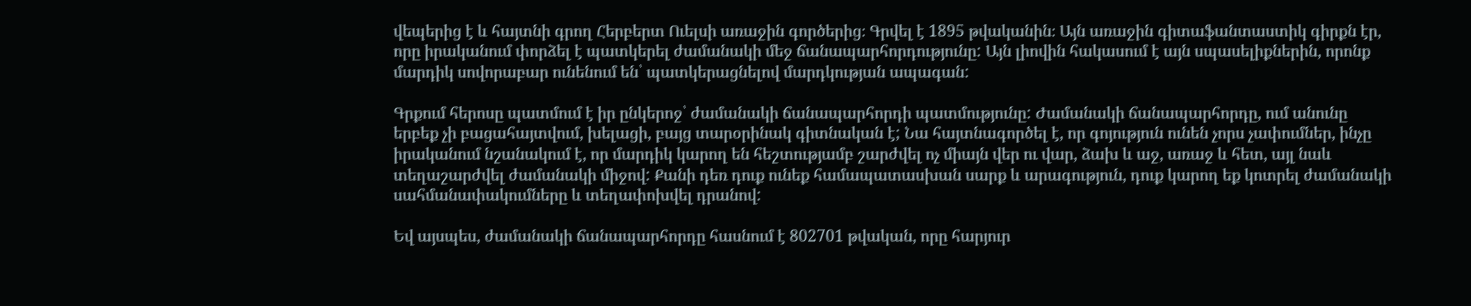վեպերից է և հայտնի գրող Հերբերտ Ուելսի առաջին գործերից։ Գրվել է 1895 թվականին։ Այն առաջին գիտաֆանտաստիկ գիրքն էր, որը իրականում փորձել է պատկերել ժամանակի մեջ ճանապարհորդությունը: Այն լիովին հակասում է այն սպասելիքներին, որոնք մարդիկ սովորաբար ունենում են՝ պատկերացնելով մարդկության ապագան:

Գրքում հերոսը պատմում է իր ընկերոջ՝ ժամանակի ճանապարհորդի պատմությունը: Ժամանակի ճանապարհորդը, ում անունը երբեք չի բացահայտվում, խելացի, բայց տարօրինակ գիտնական է; Նա հայտնագործել է, որ գոյություն ունեն չորս չափումներ, ինչը իրականում նշանակում է, որ մարդիկ կարող են հեշտությամբ շարժվել ոչ միայն վեր ու վար, ձախ և աջ, առաջ և հետ, այլ նաև տեղաշարժվել ժամանակի միջով: Քանի դեռ դուք ունեք համապատասխան սարք և արագություն, դուք կարող եք կոտրել ժամանակի սահմանափակումները և տեղափոխվել դրանով:

Եվ այսպես, ժամանակի ճանապարհորդը հասնում է 802701 թվական, որը հարյուր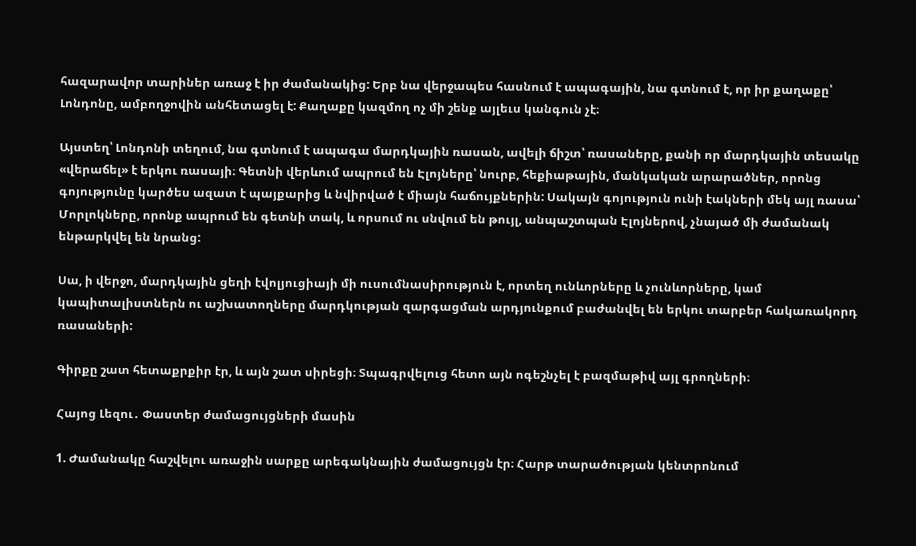հազարավոր տարիներ առաջ է իր ժամանակից: Երբ նա վերջապես հասնում է ապագային, նա գտնում է, որ իր քաղաքը՝ Լոնդոնը, ամբողջովին անհետացել է: Քաղաքը կազմող ոչ մի շենք այլեւս կանգուն չէ։

Այստեղ՝ Լոնդոնի տեղում, նա գտնում է ապագա մարդկային ռասան, ավելի ճիշտ՝ ռասաները, քանի որ մարդկային տեսակը «վերաճել» է երկու ռասայի։ Գետնի վերևում ապրում են Էլոյները՝ նուրբ, հեքիաթային, մանկական արարածներ, որոնց գոյությունը կարծես ազատ է պայքարից և նվիրված է միայն հաճույքներին: Սակայն գոյություն ունի էակների մեկ այլ ռասա՝ Մորլոկները, որոնք ապրում են գետնի տակ, և որսում ու սնվում են թույլ, անպաշտպան Էլոյներով, չնայած մի ժամանակ ենթարկվել են նրանց:

Սա, ի վերջո, մարդկային ցեղի էվոլյուցիայի մի ուսումնասիրություն է, որտեղ ունևորները և չունևորները, կամ կապիտալիստներն ու աշխատողները մարդկության զարգացման արդյունքում բաժանվել են երկու տարբեր հակառակորդ ռասաների:

Գիրքը շատ հետաքրքիր էր, և այն շատ սիրեցի։ Տպագրվելուց հետո այն ոգեշնչել է բազմաթիվ այլ գրողների։

Հայոց Լեզու․ Փաստեր ժամացույցների մասին

1. Ժամանակը հաշվելու առաջին սարքը արեգակնային ժամացույցն էր։ Հարթ տարածության կենտրոնում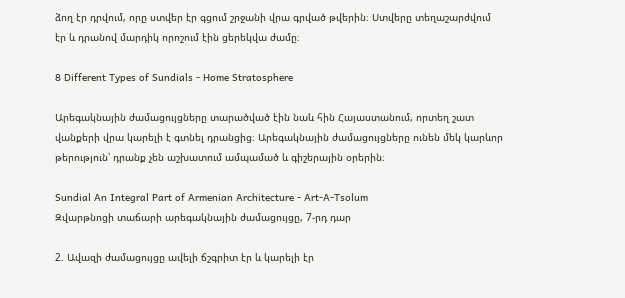ձող էր դրվում, որը ստվեր էր գցում շրջանի վրա գրված թվերին։ Ստվերը տեղաշարժվում էր և դրանով մարդիկ որոշում էին ցերեկվա ժամը։

8 Different Types of Sundials - Home Stratosphere

Արեգակնային ժամացույցները տարածված էին նաև հին Հայաստանում, որտեղ շատ վանքերի վրա կարելի է գտնել դրանցից։ Արեգակնային ժամացույցները ունեն մեկ կարևոր թերություն՝ դրանք չեն աշխատում ամպամած և գիշերային օրերին։

Sundial An Integral Part of Armenian Architecture - Art-A-Tsolum
Զվարթնոցի տաճարի արեգակնային ժամացույցը, 7-րդ դար

2. Ավազի ժամացույցը ավելի ճշգրիտ էր և կարելի էր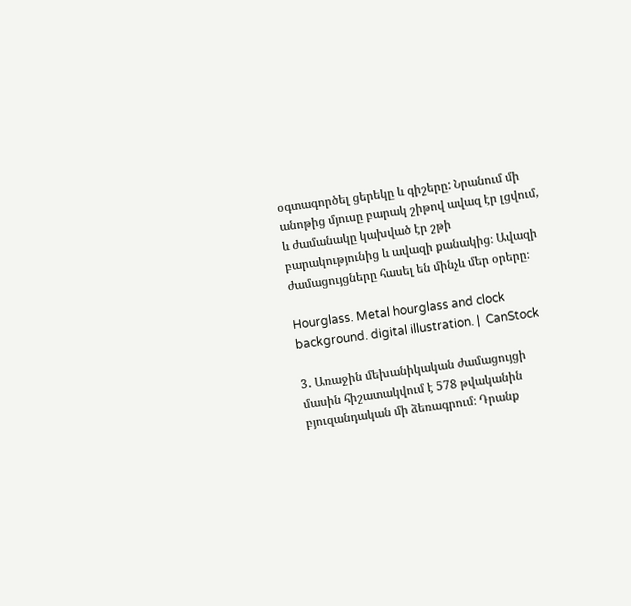օգտագործել ցերեկը և գիշերը: Նրանում մի անոթից մյուսը բարակ շիթով ավազ էր լցվում, և ժամանակը կախված էր շթի բարակությունից և ավազի քանակից։ Ավազի ժամացույցները հասել են մինչև մեր օրերը։

Hourglass. Metal hourglass and clock background. digital illustration. |  CanStock

3․ Առաջին մեխանիկական ժամացույցի մասին հիշատակվում է 578 թվականին բյուզանդական մի ձեռագրում։ Դրանք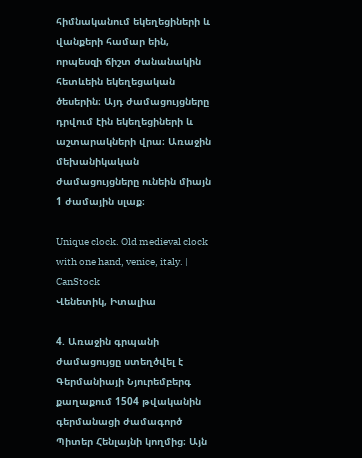հիմնականում եկեղեցիների և վանքերի համար եին, որպեսզի ճիշտ ժանանակին հետևեին եկեղեցական ծեսերին։ Այդ ժամացույցները դրվում էին եկեղեցիների և աշտարակների վրա։ Առաջին մեխանիկական ժամացույցները ունեին միայն 1 ժամային սլաք։

Unique clock. Old medieval clock with one hand, venice, italy. | CanStock
Վենետիկ, Իտալիա

4. Առաջին գրպանի ժամացույցը ստեղծվել է Գերմանիայի Նյուրեմբերգ քաղաքում 1504 թվականին գերմանացի ժամագործ Պիտեր Հենլայնի կողմից։ Այն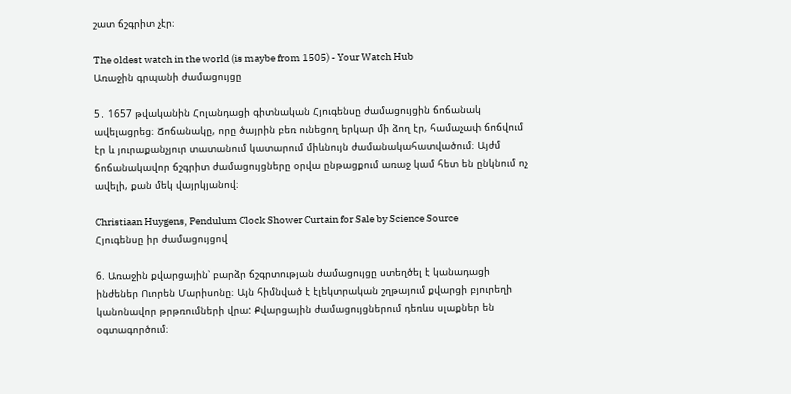շատ ճշգրիտ չէր։

The oldest watch in the world (is maybe from 1505) - Your Watch Hub
Առաջին գրպանի ժամացույցը

5․ 1657 թվականին Հոլանդացի գիտնական Հյուգենսը ժամացույցին ճոճանակ ավելացրեց։ Ճոճանակը, որը ծայրին բեռ ունեցող երկար մի ձող էր, համաչափ ճոճվում էր և յուրաքանչյուր տատանում կատարում միևնույն ժամանակահատվածում։ Այժմ ճոճանակավոր ճշգրիտ ժամացույցները օրվա ընթացքում առաջ կամ հետ են ընկնում ոչ ավելի, քան մեկ վայրկյանով։

Christiaan Huygens, Pendulum Clock Shower Curtain for Sale by Science Source
Հյուգենսը իր ժամացույցով

6. Առաջին քվարցային՝ բարձր ճշգրտության ժամացույցը ստեղծել է կանադացի ինժեներ Ուորեն Մարիսոնը։ Այն հիմնված է էլեկտրական շղթայում քվարցի բյուրեղի կանոնավոր թրթռումների վրա: Քվարցային ժամացույցներում դեռևս սլաքներ են օգտագործում։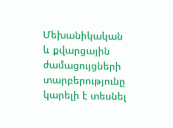Մեխանիկական և քվարցային ժամացույցների տարբերությունը կարելի է տեսնել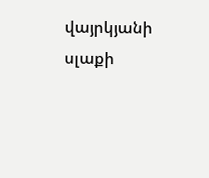վայրկյանի սլաքի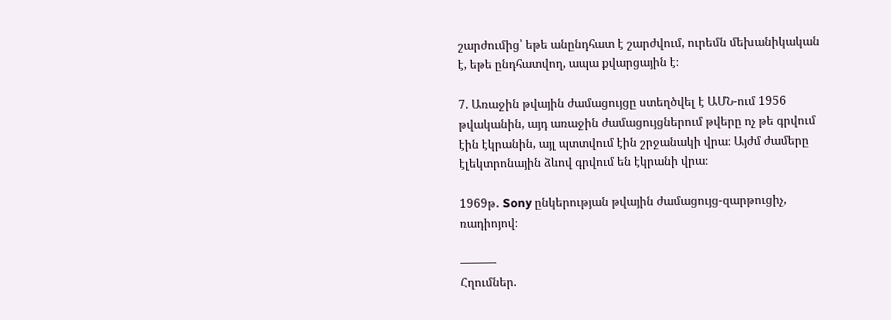շարժումից՝ եթե անընդհատ է շարժվում, ուրեմն մեխանիկական է, եթե ընդհատվող, ապա քվարցային է։

7. Առաջին թվային ժամացույցը ստեղծվել է ԱՄՆ-ում 1956 թվականին, այդ առաջին ժամացույցներում թվերը ոչ թե գրվում էին էկրանին, այլ պտտվում էին շրջանակի վրա։ Այժմ ժամերը էլեկտրոնային ձևով գրվում են էկրանի վրա։

1969թ․ Sony ընկերության թվային ժամացույց-զարթուցիչ, ռադիոյով։

———
Հղումներ.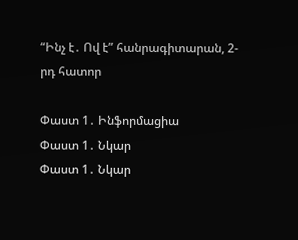“Ինչ է․ Ով է” հանրագիտարան, 2-րդ հատոր

Փաստ 1․ Ինֆորմացիա
Փաստ 1․ Նկար
Փաստ 1․ Նկար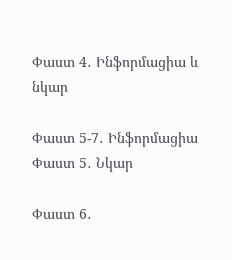Փաստ 4․ Ինֆորմացիա և նկար

Փաստ 5-7․ Ինֆորմացիա
Փաստ 5․ Նկար

Փաստ 6․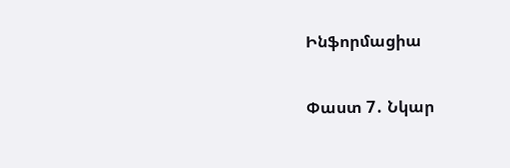Ինֆորմացիա

Փաստ 7․ Նկար